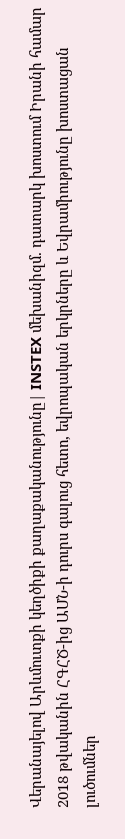Վերանայելով Արևմուտքի կեղծիքի քաղաքականությունը| INSTEX մեխանիզմ. դատարկ խոստում Իրանի համար
2018 թվականին ՀԳՀԾ-ից ԱՄՆ-ի դուրս գալուց հետո, եվրոպական երկրները և Եվրամիությունը խոստացան լուծումներ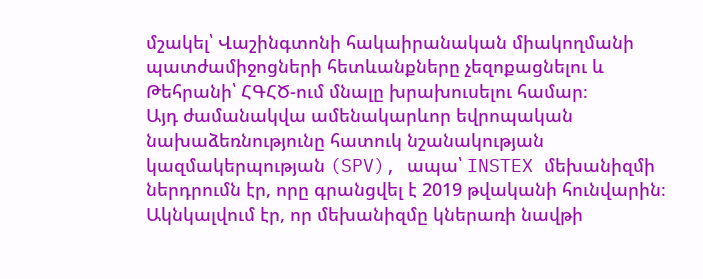մշակել՝ Վաշինգտոնի հակաիրանական միակողմանի պատժամիջոցների հետևանքները չեզոքացնելու և Թեհրանի՝ ՀԳՀԾ-ում մնալը խրախուսելու համար։
Այդ ժամանակվա ամենակարևոր եվրոպական նախաձեռնությունը հատուկ նշանակության կազմակերպության (SPV), ապա՝ INSTEX մեխանիզմի ներդրումն էր, որը գրանցվել է 2019 թվականի հունվարին։ Ակնկալվում էր, որ մեխանիզմը կներառի նավթի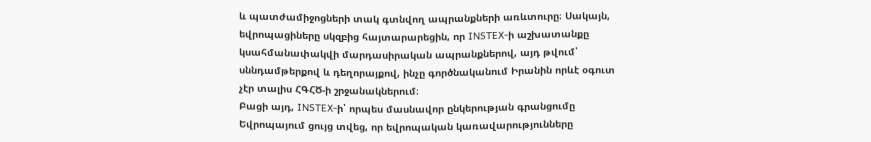և պատժամիջոցների տակ գտնվող ապրանքների առևտուրը։ Սակայն, եվրոպացիները սկզբից հայտարարեցին, որ INSTEX-ի աշխատանքը կսահմանափակվի մարդասիրական ապրանքներով, այդ թվում՝ սննդամթերքով և դեղորայքով, ինչը գործնականում Իրանին որևէ օգուտ չէր տալիս ՀԳՀԾ-ի շրջանակներում։
Բացի այդ, INSTEX-ի՝ որպես մասնավոր ընկերության գրանցումը Եվրոպայում ցույց տվեց, որ եվրոպական կառավարությունները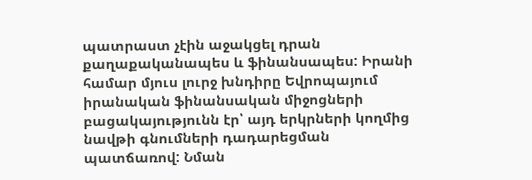պատրաստ չէին աջակցել դրան քաղաքականապես և ֆինանսապես: Իրանի համար մյուս լուրջ խնդիրը Եվրոպայում իրանական ֆինանսական միջոցների բացակայությունն էր՝ այդ երկրների կողմից նավթի գնումների դադարեցման պատճառով: Նման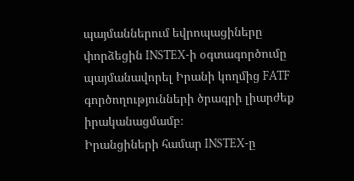պայմաններում եվրոպացիները փորձեցին INSTEX-ի օգտագործումը պայմանավորել Իրանի կողմից FATF գործողությունների ծրագրի լիարժեք իրականացմամբ։
Իրանցիների համար INSTEX-ը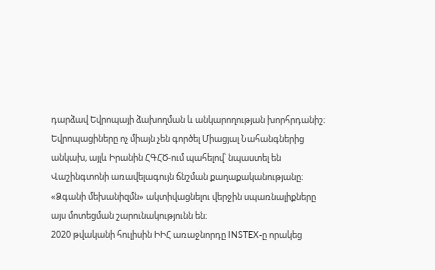դարձավ Եվրոպայի ձախողման և անկարողության խորհրդանիշ։ Եվրոպացիները ոչ միայն չեն գործել Միացյալ Նահանգներից անկախ, այլև Իրանին ՀԳՀԾ-ում պահելով՝ նպաստել են Վաշինգտոնի առավելագույն ճնշման քաղաքականությանը։
«Ձգանի մեխանիզմն» ակտիվացնելու վերջին սպառնալիքները այս մոտեցման շարունակությունն են։
2020 թվականի հուլիսին ԻԻՀ առաջնորդը INSTEX-ը որակեց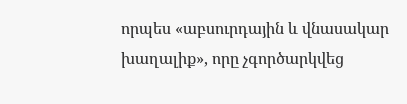որպես «աբսուրդային և վնասակար խաղալիք», որը չգործարկվեց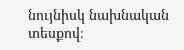նույնիսկ նախնական տեսքով։